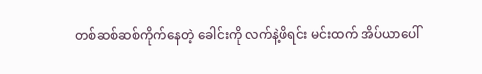တစ်ဆစ်ဆစ်ကိုက်နေတဲ့ ခေါင်းကို လက်နဲ့ဖိရင်း မင်းထက် အိပ်ယာပေါ်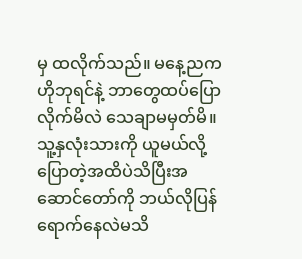မှ ထလိုက်သည်။ မနေ့ညက ဟိုဘုရင်နဲ့ ဘာတွေထပ်ပြောလိုက်မိလဲ သေချာမမှတ်မိ။သူ့နှလုံးသားကို ယူမယ်လို့ပြောတဲ့အထိပဲသိပြီးအဆောင်တော်ကို ဘယ်လိုပြန်ရောက်နေလဲမသိ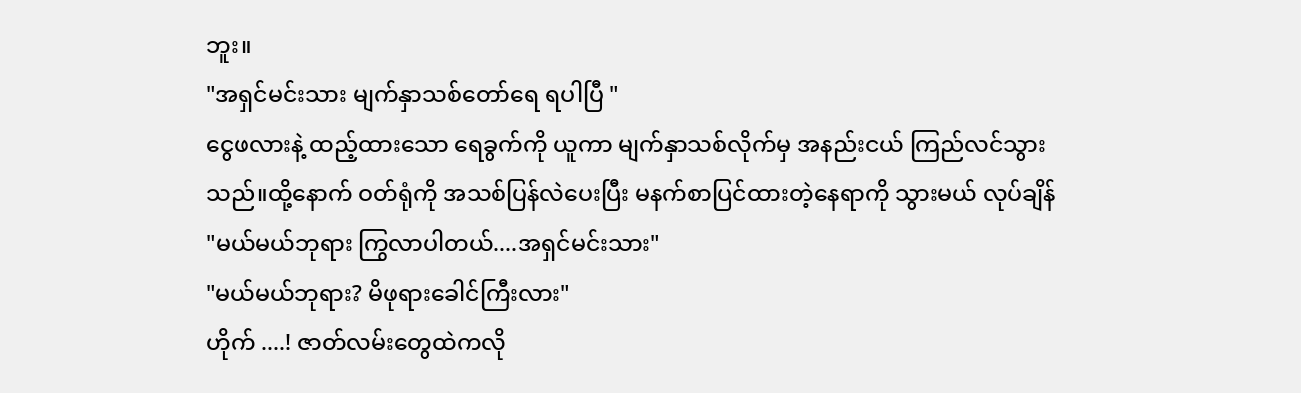ဘူး။
"အရှင်မင်းသား မျက်နှာသစ်တော်ရေ ရပါပြီ "
ငွေဖလားနဲ့ ထည့်ထားသော ရေခွက်ကို ယူကာ မျက်နှာသစ်လိုက်မှ အနည်းငယ် ကြည်လင်သွားသည်။ထို့နောက် ဝတ်ရုံကို အသစ်ပြန်လဲပေးပြီး မနက်စာပြင်ထားတဲ့နေရာကို သွားမယ် လုပ်ချိန်
"မယ်မယ်ဘုရား ကြွလာပါတယ်....အရှင်မင်းသား"
"မယ်မယ်ဘုရား? မိဖုရားခေါင်ကြီးလား"
ဟိုက် ....! ဇာတ်လမ်းတွေထဲကလို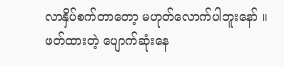လာနှိပ်စက်တာတော့ မဟုတ်လောက်ပါဘူးနော် ။
ဖတ်ထားတဲ့ ပျောက်ဆုံးနေ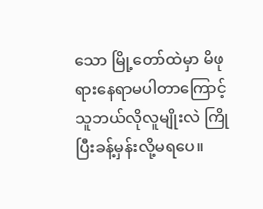သော မြို့တော်ထဲမှာ မိဖုရားနေရာမပါတာကြောင့် သူဘယ်လိုလူမျိုးလဲ ကြိုပြီးခန့်မှန်းလို့မရပေ။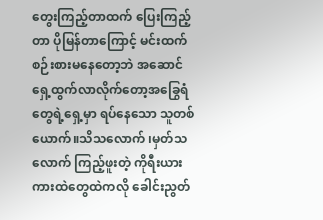တွေးကြည့်တာထက် ပြေးကြည့်တာ ပိုမြန်တာကြောင့် မင်းထက် စဉ်းစားမနေတော့ဘဲ အဆောင်ရှေ့ထွက်လာလိုက်တော့အခြွေရံတွေရဲ့ရှေ့မှာ ရပ်နေသော သူတစ်ယောက်။သိသလောက် ၊မှတ်သလောက် ကြည့်ဖူးတဲ့ ကိုရီးယားကားထဲတွေထဲကလို ခေါင်းညွတ်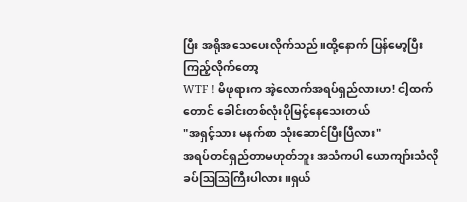ပြီး အရိုအသေပေးလိုက်သည်။ထို့နောက် ပြန်မော့ပြီး ကြည့်လိုက်တော့
WTF ! မိဖုရားက အဲ့လောက်အရပ်ရှည်လားဟ! ငါ့ထက်တောင် ခေါင်းတစ်လုံးပိုမြင့်နေသေးတယ်
"အရှင့်သား မနက်စာ သုံးဆောင်ပြီးပြီလား"
အရပ်တင်ရှည်တာမဟုတ်ဘူး အသံကပါ ယောကျာ်းသံလို ခပ်ဩဩကြီးပါလား။ရှယ်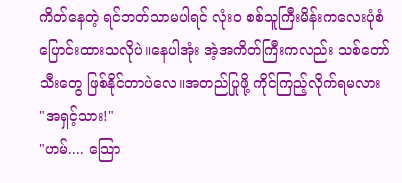ကိတ်နေတဲ့ ရင်ဘတ်သာမပါရင် လုံးဝ စစ်သူကြီးမိန်းကလေးပုံစံပြောင်းထားသလိုပဲ။နေပါအုံး အဲ့အကိတ်ကြီးကလည်း သစ်တော်သီးတွေ ဖြစ်နိုင်တာပဲလေ။အတည်ပြုဖို့ ကိုင်ကြည့်လိုက်ရမလား
"အရှင့်သား!"
"ဟမ်.... သြော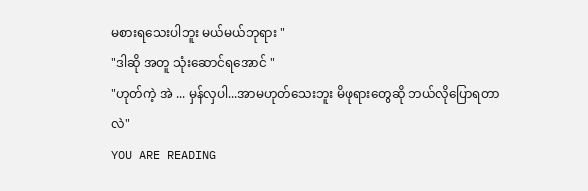မစားရသေးပါဘူး မယ်မယ်ဘုရား "
"ဒါဆို အတူ သုံးဆောင်ရအောင် "
"ဟုတ်ကဲ့ အဲ ... မှန်လှပါ...အာမဟုတ်သေးဘူး မိဖုရားတွေဆို ဘယ်လိုပြောရတာလဲ"
YOU ARE READING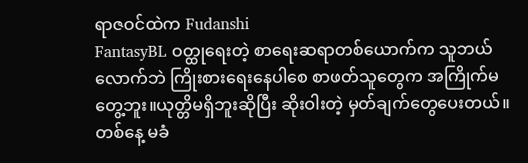ရာဇဝင်ထဲက Fudanshi
FantasyBL ဝတ္ထုရေးတဲ့ စာရေးဆရာတစ်ယောက်က သူဘယ်လောက်ဘဲ ကြိုးစားရေးနေပါစေ စာဖတ်သူတွေက အကြိုက်မတွေ့ဘူး။ယုတ္တိမရှိဘူးဆိုပြီး ဆိုးဝါးတဲ့ မှတ်ချက်တွေပေးတယ်။ တစ်နေ့ မခံ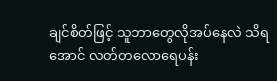ချင်စိတ်ဖြင့် သူဘာတွေလိုအပ်နေလဲ သိရအောင် လတ်တလောရေပန်း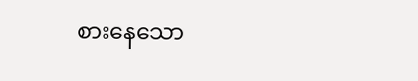စားနေသော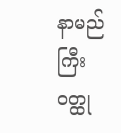နာမည်ကြီး ဝတ္ထု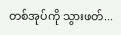တစ်အုပ်ကို သွားဖတ်...